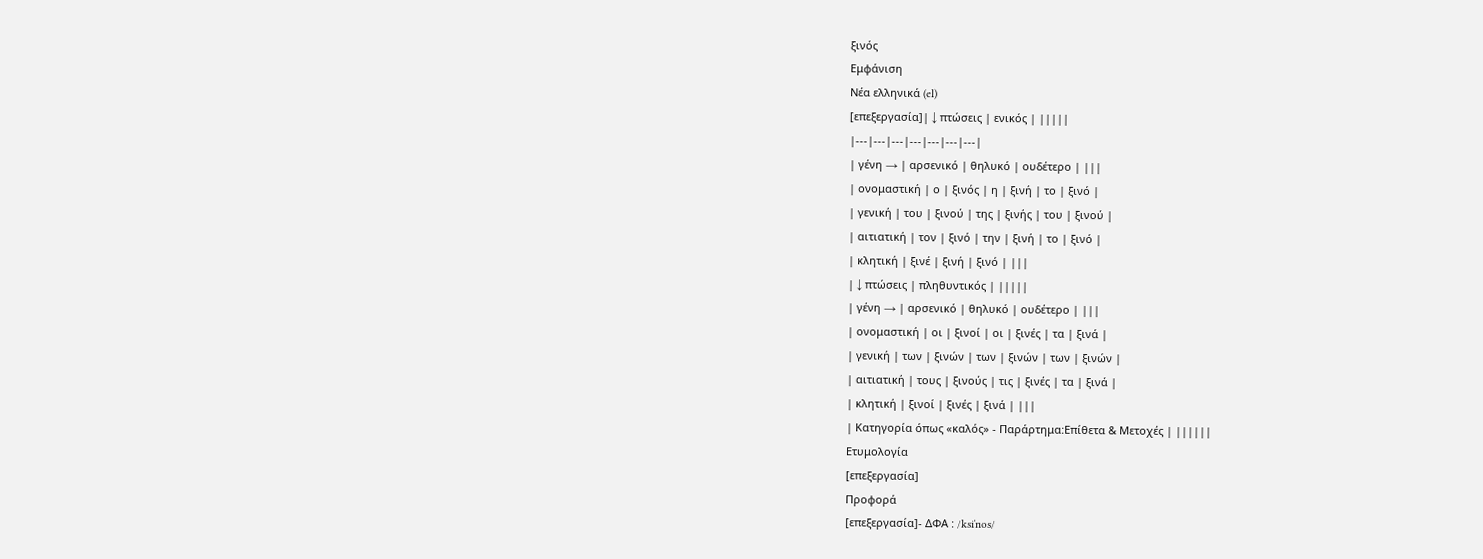ξινός
Εμφάνιση
Νέα ελληνικά (el)
[επεξεργασία]| ↓ πτώσεις | ενικός | |||||
|---|---|---|---|---|---|---|
| γένη → | αρσενικό | θηλυκό | ουδέτερο | |||
| ονομαστική | ο | ξινός | η | ξινή | το | ξινό |
| γενική | του | ξινού | της | ξινής | του | ξινού |
| αιτιατική | τον | ξινό | την | ξινή | το | ξινό |
| κλητική | ξινέ | ξινή | ξινό | |||
| ↓ πτώσεις | πληθυντικός | |||||
| γένη → | αρσενικό | θηλυκό | ουδέτερο | |||
| ονομαστική | οι | ξινοί | οι | ξινές | τα | ξινά |
| γενική | των | ξινών | των | ξινών | των | ξινών |
| αιτιατική | τους | ξινούς | τις | ξινές | τα | ξινά |
| κλητική | ξινοί | ξινές | ξινά | |||
| Κατηγορία όπως «καλός» - Παράρτημα:Επίθετα & Μετοχές | ||||||
Ετυμολογία
[επεξεργασία]
Προφορά
[επεξεργασία]- ΔΦΑ : /ksiˈnos/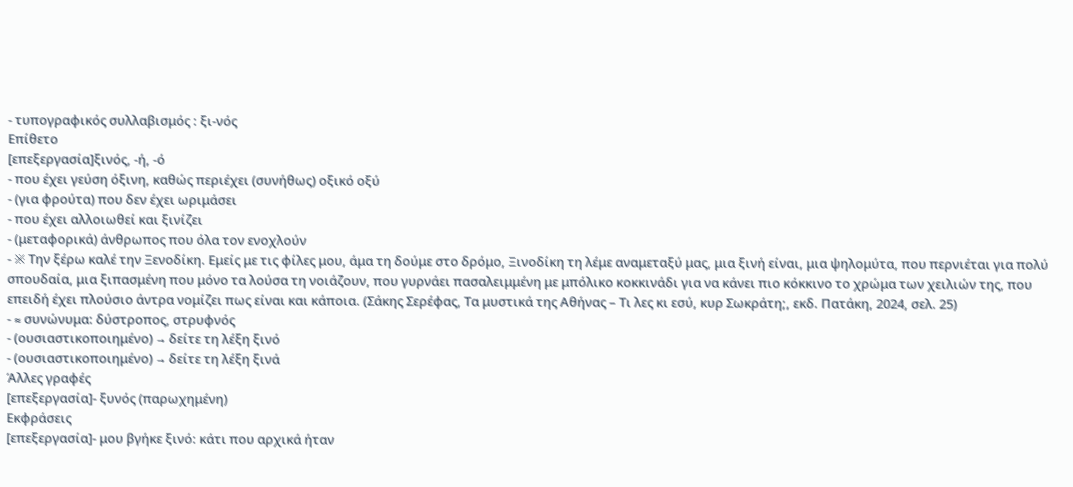- τυπογραφικός συλλαβισμός : ξι‐νός
Επίθετο
[επεξεργασία]ξινός, -ή, -ό
- που έχει γεύση όξινη, καθώς περιέχει (συνήθως) οξικό οξύ
- (για φρούτα) που δεν έχει ωριμάσει
- που έχει αλλοιωθεί και ξινίζει
- (μεταφορικά) άνθρωπος που όλα τον ενοχλούν
- ※ Την ξέρω καλέ την Ξενοδίκη. Εμείς με τις φίλες μου, άμα τη δούμε στο δρόμο, Ξινοδίκη τη λέμε αναμεταξύ μας, μια ξινή είναι, μια ψηλομύτα, που περνιέται για πολύ σπουδαία, μια ξιπασμένη που μόνο τα λούσα τη νοιάζουν, που γυρνάει πασαλειμμένη με μπόλικο κοκκινάδι για να κάνει πιο κόκκινο το χρώμα των χειλιών της, που επειδή έχει πλούσιο άντρα νομίζει πως είναι και κάποια. (Σάκης Σερέφας, Τα μυστικά της Αθήνας – Τι λες κι εσύ, κυρ Σωκράτη;, εκδ. Πατάκη, 2024, σελ. 25)
- ≈ συνώνυμα: δύστροπος, στρυφνός
- (ουσιαστικοποιημένο) → δείτε τη λέξη ξινό
- (ουσιαστικοποιημένο) → δείτε τη λέξη ξινά
Άλλες γραφές
[επεξεργασία]- ξυνός (παρωχημένη)
Εκφράσεις
[επεξεργασία]- μου βγήκε ξινό: κάτι που αρχικά ήταν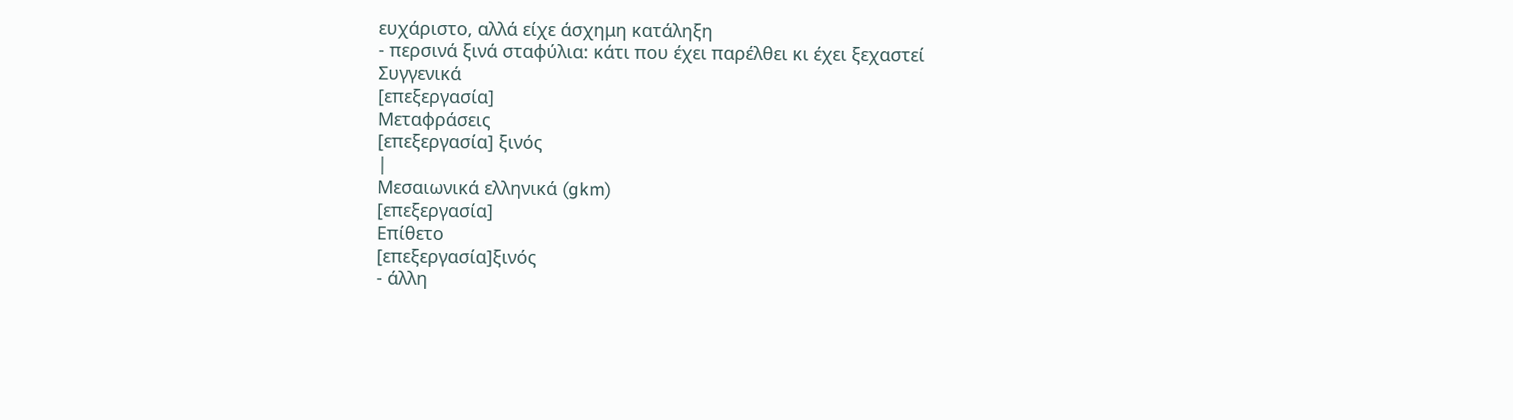ευχάριστο, αλλά είχε άσχημη κατάληξη
- περσινά ξινά σταφύλια: κάτι που έχει παρέλθει κι έχει ξεχαστεί
Συγγενικά
[επεξεργασία]
Μεταφράσεις
[επεξεργασία] ξινός
|
Μεσαιωνικά ελληνικά (gkm)
[επεξεργασία]
Επίθετο
[επεξεργασία]ξινός
- άλλη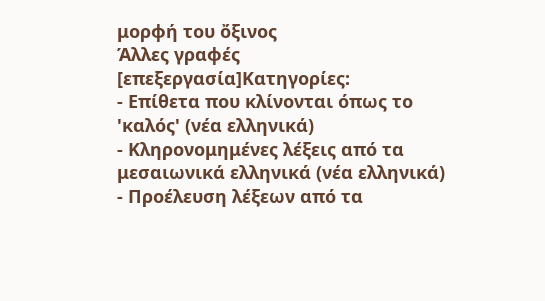μορφή του ὄξινος
Άλλες γραφές
[επεξεργασία]Κατηγορίες:
- Επίθετα που κλίνονται όπως το 'καλός' (νέα ελληνικά)
- Κληρονομημένες λέξεις από τα μεσαιωνικά ελληνικά (νέα ελληνικά)
- Προέλευση λέξεων από τα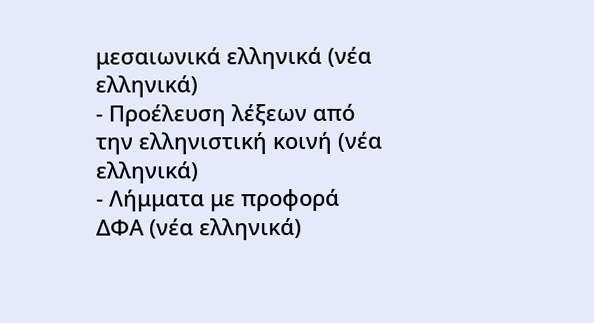μεσαιωνικά ελληνικά (νέα ελληνικά)
- Προέλευση λέξεων από την ελληνιστική κοινή (νέα ελληνικά)
- Λήμματα με προφορά ΔΦΑ (νέα ελληνικά)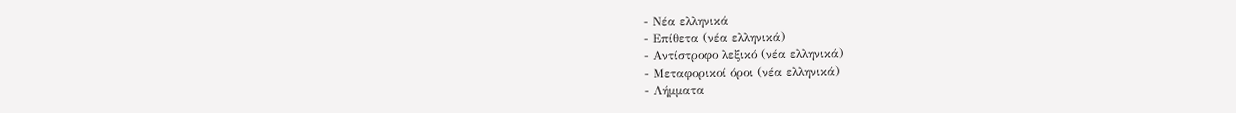- Νέα ελληνικά
- Επίθετα (νέα ελληνικά)
- Αντίστροφο λεξικό (νέα ελληνικά)
- Μεταφορικοί όροι (νέα ελληνικά)
- Λήμματα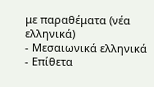με παραθέματα (νέα ελληνικά)
- Μεσαιωνικά ελληνικά
- Επίθετα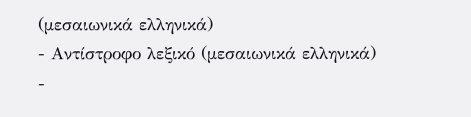(μεσαιωνικά ελληνικά)
- Αντίστροφο λεξικό (μεσαιωνικά ελληνικά)
-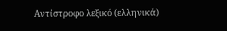Αντίστροφο λεξικό (ελληνικά)